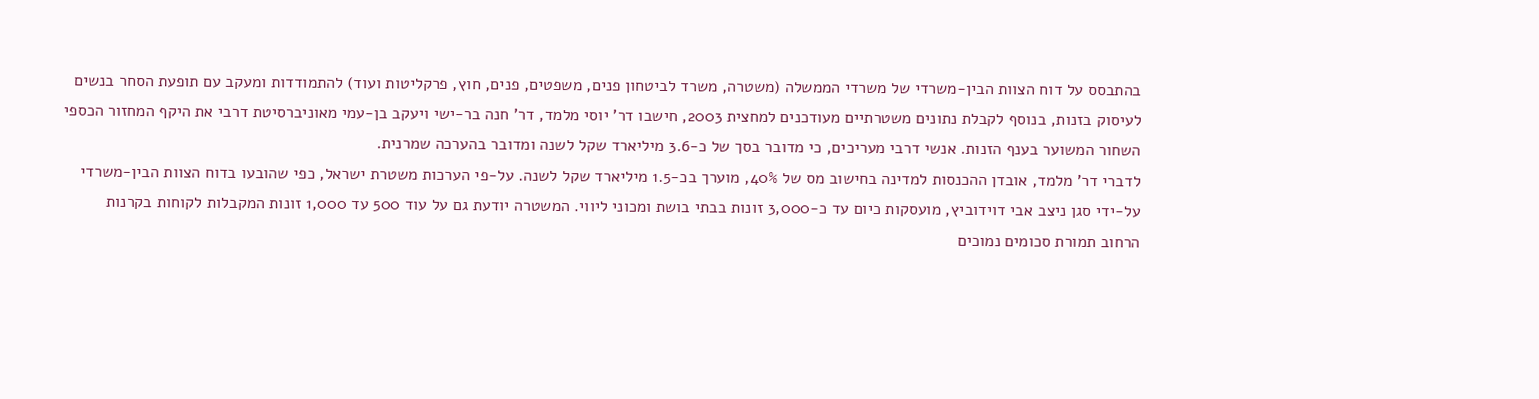בהתבסס על דוח הצוות הבין-משרדי של משרדי הממשלה (משטרה, משרד לביטחון פנים, משפטים, פנים, חוץ, פרקליטות ועוד) להתמודדות ומעקב עם תופעת הסחר בנשים לעיסוק בזנות, בנוסף לקבלת נתונים משטרתיים מעודכנים למחצית 2003, חישבו דר' יוסי מלמד, דר' חנה בר-ישי ויעקב בן-עמי מאוניברסיטת דרבי את היקף המחזור הכספי השחור המשוער בענף הזנות. אנשי דרבי מעריכים, כי מדובר בסך של כ-3.6 מיליארד שקל לשנה ומדובר בהערכה שמרנית.
לדברי דר' מלמד, אובדן ההכנסות למדינה בחישוב מס של 40%, מוערך בכ-1.5 מיליארד שקל לשנה. על-פי הערכות משטרת ישראל, כפי שהובעו בדוח הצוות הבין-משרדי על-ידי סגן ניצב אבי דוידוביץ, מועסקות כיום עד כ-3,000 זונות בבתי בושת ומכוני ליווי. המשטרה יודעת גם על עוד 500 עד 1,000 זונות המקבלות לקוחות בקרנות הרחוב תמורת סכומים נמוכים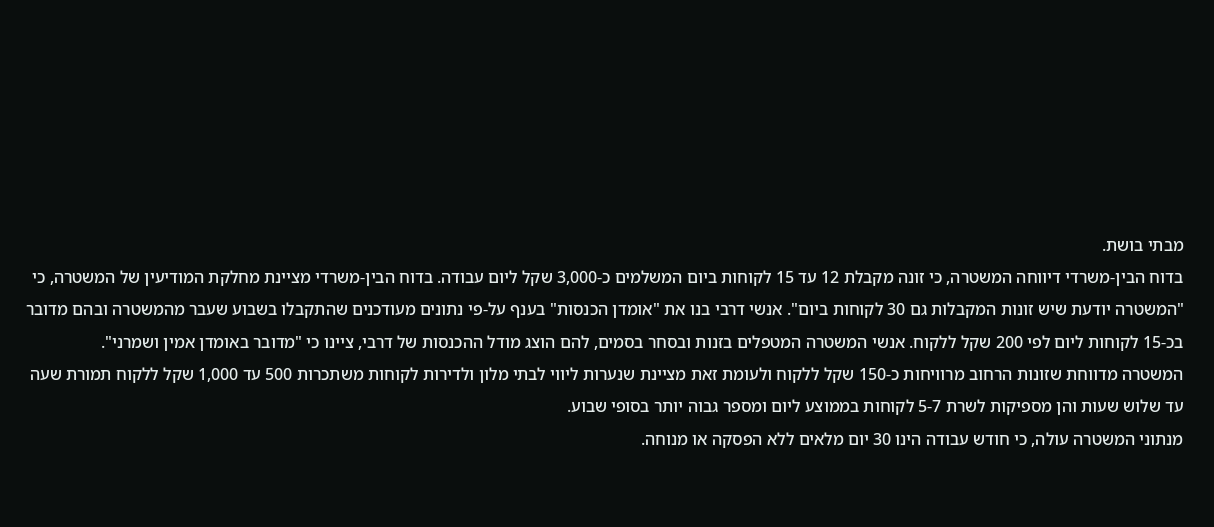מבתי בושת.
בדוח הבין-משרדי דיווחה המשטרה, כי זונה מקבלת 12 עד 15 לקוחות ביום המשלמים כ-3,000 שקל ליום עבודה. בדוח הבין-משרדי מציינת מחלקת המודיעין של המשטרה, כי "המשטרה יודעת שיש זונות המקבלות גם 30 לקוחות ביום". אנשי דרבי בנו את "אומדן הכנסות" בענף על-פי נתונים מעודכנים שהתקבלו בשבוע שעבר מהמשטרה ובהם מדובר בכ-15 לקוחות ליום לפי 200 שקל ללקוח. אנשי המשטרה המטפלים בזנות ובסחר בסמים, להם הוצג מודל ההכנסות של דרבי, ציינו כי "מדובר באומדן אמין ושמרני".
המשטרה מדווחת שזונות הרחוב מרוויחות כ-150 שקל ללקוח ולעומת זאת מציינת שנערות ליווי לבתי מלון ולדירות לקוחות משתכרות 500 עד 1,000 שקל ללקוח תמורת שעה עד שלוש שעות והן מספיקות לשרת 5-7 לקוחות בממוצע ליום ומספר גבוה יותר בסופי שבוע.
מנתוני המשטרה עולה, כי חודש עבודה הינו 30 יום מלאים ללא הפסקה או מנוחה.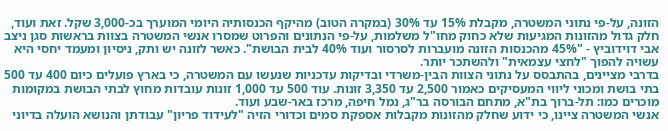הזונה, על-פי נתוני המשטרה, מקבלת 15% עד 30% (במקרה הטוב) מהיקף הכנסותיה היומי המוערך בכ-3,000 שקל. זאת ועוד, חלק גדול מהזונות המגיעות שלא כחוק מחו"ל משלמות, על-פי הנתונים והפרוט שמסרו אנשי המשטרה בצוות בראשות סגן ניצב אבי דוידוביץ - "45% מהכנסות הזונה מועברות לסרסור ועוד 40% לבית הבושת". כאשר לזונה יש ותק, ניסיון ומעמד יחסי היא עשויה להפוך "לחצי עצמאית" ולהשתכר יותר.
בדרבי מציינים, בהתבסס על נתוני הצוות הבין-משרדי ובדיקות עדכניות שנעשו עם המשטרה, כי בארץ פועלים כיום 400 עד 500 בתי בושת ומכוני ליווי המעסיקים כאמור 2,500 עד 3,350 זונות. עוד 500 עד 1,000 זונות עובדות מחוץ לבתי הבושת במקומות מוכרים כמו: תל-ברוך בת"א, מתחם הבורסה בר"ג, נמל חיפה, מרכז באר-שבע ועוד.
אנשי המשטרה ציינו, כי ידוע שחלק מהזונות מקבלות אספקת סמים וכדורי הזיה "לעידוד פריון" עבודתן והנושא הועלה בדיוני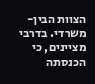הצוות הבין-משרדי. בדרבי מציינים, כי הכנסתה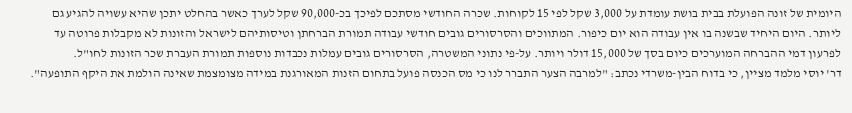היומית של זונה הפועלת בבית בושת עומדת על 3,000 שקל לפי 15 לקוחות. שכרה החודשי מסתכם לפיכך בכ-90,000 שקל לערך כאשר בהחלט יתכן שהיא עשויה להגיע גם ליותר. היום היחיד שבשנה בו אין עבודה הוא יום כיפור. המתווכים והסרסורים גובים חודשי עבודה תמורת הברחתן וטיסותיהם לישראל והזונות לא מקבלות פרוטה עד לפרעון דמי ההברחה המוערכים כיום בסך של 15,000 דולר ויותר. על-פי נתוני המשטרה, הסרסורים גובים עמלות נכבדות נוספות תמורת העברת שכר הזונות לחו"ל.
דר' יוסי מלמד מציין, כי בדוח הבין-משרדי נכתב: "למרבה הצער התברר לנו כי מס הכנסה פועל בתחום הזנות המאורגנת במידה מצומצמת שאינה הולמת את היקף התופעה".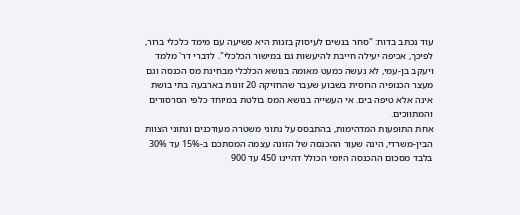עוד נכתב בדוח: "סחר בנשים לעיסוק בזנות היא פשיעה עם מימד כלכלי ברור, לפיכך, אכיפה יעילה חייבת להיעשות גם במישור הכלכלי". לדברי דר' מלמד ויעקב בן-עמי, לא נעשה כמעט מאומה בנושא הכלכלי מבחינת מס הכנסה וגם מעצר הכנופיה הרוסית בשבוע שעבר שהחזיקה 20 זונות בארבעה בתי בושת אינה אלא טיפה בים. אי העשייה בנושא המס בולטת במיוחד כלפי הסרסורים והמתווכים.
אחת התופעות המדהימות, בהתבסס על נתוני משטרה מעודכנים ונתוני הצוות הבין-משרדי, הינה שעור ההכנסה של הזונה עצמה המסתכם ב-15% עד 30% בלבד מסכום ההכנסה היומי הכולל דהיינו 450 עד 900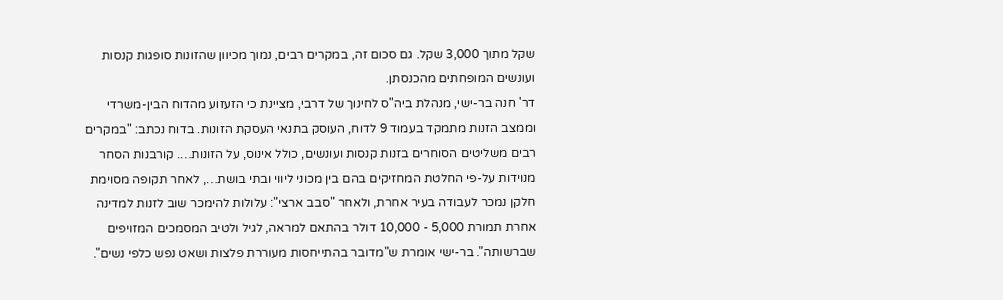שקל מתוך 3,000 שקל. גם סכום זה, במקרים רבים, נמוך מכיוון שהזונות סופגות קנסות ועונשים המופחתים מהכנסתן.
דר' חנה בר-ישי, מנהלת ביה"ס לחינוך של דרבי, מציינת כי הזעזוע מהדוח הבין-משרדי וממצב הזנות מתמקד בעמוד 9 לדוח, העוסק בתנאי העסקת הזונות. בדוח נכתב: "במקרים רבים משליטים הסוחרים בזנות קנסות ועונשים, כולל אינוס, על הזונות…. קורבנות הסחר מנוידות על-פי החלטת המחזיקים בהם בין מכוני ליווי ובתי בושת…, לאחר תקופה מסוימת חלקן נמכר לעבודה בעיר אחרת, ולאחר "סבב ארצי": עלולות להימכר שוב לזנות למדינה אחרת תמורת 5,000 - 10,000 דולר בהתאם למראה, לגיל ולטיב המסמכים המזויפים שברשותה". בר-ישי אומרת ש"מדובר בהתייחסות מעוררת פלצות ושאט נפש כלפי נשים".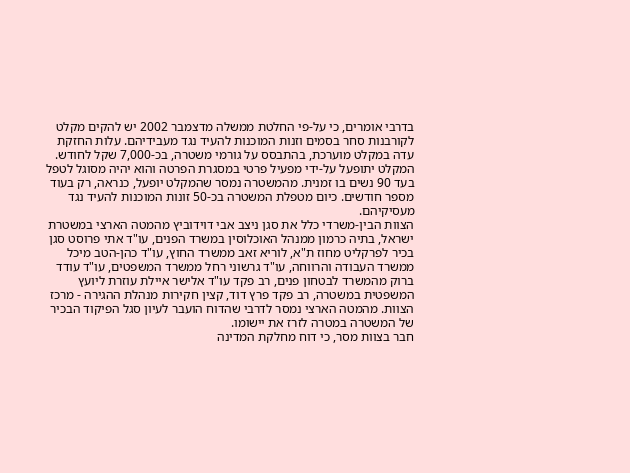בדרבי אומרים, כי על-פי החלטת ממשלה מדצמבר 2002 יש להקים מקלט לקורבנות סחר בסמים וזנות המוכנות להעיד נגד מעבידיהם. עלות החזקת עדה במקלט מוערכת, בהתבסס על גורמי משטרה, בכ-7,000 שקל לחודש. המקלט יתופעל על-ידי מפעיל פרטי במסגרת הפרטה והוא יהיה מסוגל לטפל בעד 90 נשים בו זמנית. מהמשטרה נמסר שהמקלט יופעל, כנראה, רק בעוד מספר חודשים. כיום מטפלת המשטרה בכ-50 זונות המוכנות להעיד נגד מעסיקיהם.
הצוות הבין-משרדי כלל את סגן ניצב אבי דוידוביץ מהמטה הארצי במשטרת ישראל, בתיה כרמון ממנהל האוכלוסין במשרד הפנים, עו"ד אתי פרוסט סגן בכיר לפרקליט מחוז ת"א, לוריא זאב ממשרד החוץ, עו"ד כהן-הטב מיכל ממשרד העבודה והרווחה, עו"ד גרשוני רחל ממשרד המשפטים, עו"ד עודד ברוק מהמשרד לבטחון פנים, רב פקד עו"ד אלישר איילת עוזרת ליועץ המשפטית במשטרה, רב פקד פרץ דוד, קצין חקירות מנהלת ההגירה - מרכז הצוות. מהמטה הארצי נמסר לדרבי שהדוח הועבר לעיון סגל הפיקוד הבכיר של המשטרה במטרה לזרז את יישומו.
חבר בצוות מסר, כי דוח מחלקת המדינה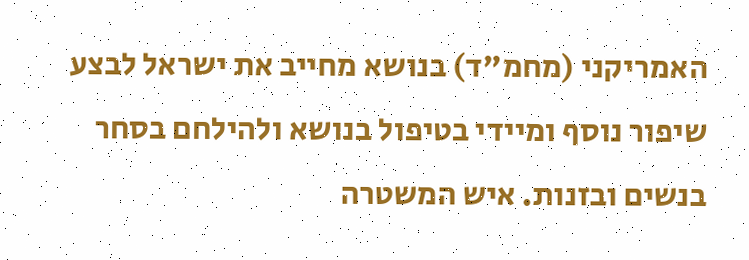האמריקני (מחמ"ד) בנושא מחייב את ישראל לבצע שיפור נוסף ומיידי בטיפול בנושא ולהילחם בסחר בנשים ובזנות. איש המשטרה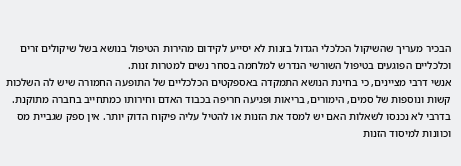הבכיר מעריך שהשיקול הכלכלי הגדול בזנות לא יסייע לקידום מהירות הטיפול בנושא בשל שיקולים זרים וכלכליים הפוגעים בטיפול השורשי הנדרש למלחמה בסחר נשים למטרות זנות.
אנשי דרבי מציינים, כי בחינת הנושא התמקדה באספקטים הכלכליים של התופעה החמורה שיש לה השלכות קשות ונוספות של סמים, הימורים, בריאות ופגיעה חריפה בכבוד האדם וחירותו כמתחייב בחברה מתוקנת. בדרבי לא נכנסו לשאלות האם יש למסד את הזנות או להטיל עליה פיקוח הדוק יותר. אין ספק שגביית מס וכוונות למיסוד הזנות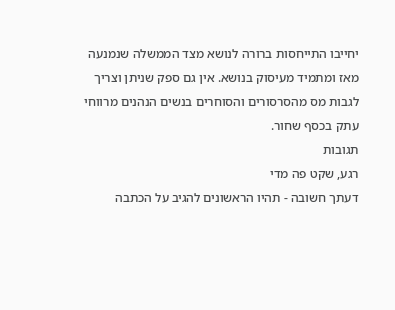יחייבו התייחסות ברורה לנושא מצד הממשלה שנמנעה מאז ומתמיד מעיסוק בנושא. אין גם ספק שניתן וצריך לגבות מס מהסרסורים והסוחרים בנשים הנהנים מרווחי עתק בכסף שחור.
תגובות
רגע, שקט פה מדי
דעתך חשובה - תהיו הראשונים להגיב על הכתבה